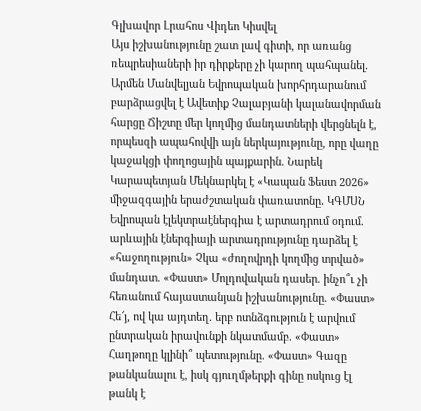Գլխավոր Լրահոս Վիդեո Կիսվել
Այս իշխանությունը շատ լավ գիտի, որ առանց ռեպրեսիաների իր դիրքերը չի կարող պահպանել. Արմեն Մանվելյան Եվրոպական խորհրդարանում բարձրացվել է Ավետիք Չալաբյանի կալանավորման հարցը Ճիշտը մեր կողմից մանդատների վերցնելն է, որպեսզի ապահովվի այն ներկայությունը, որը վաղը կաջակցի փողոցային պայքարին. Նարեկ Կարապետյան Մեկնարկել է «Կապան Ֆեստ 2026» միջազգային երաժշտական փառատոնը․ ԿԳՄՍՆ Եվրոպան էլեկտրաէներգիա է արտադրում օդում. արևային էներգիայի արտադրությունը դարձել է «հաջողություն» Չկա «ժողովրդի կողմից տրված» մանդատ. «Փաստ» Մոլդովական դասեր. ինչո՞ւ չի հեռանում հայաստանյան իշխանությունը. «Փաստ» Հե՜յ, ով կա այդտեղ. երբ ոտնձգություն է արվում ընտրական իրավունքի նկատմամբ. «Փաստ» Հաղթողը կլինի՞ պետությունը. «Փաստ» Գազը թանկանալու է, իսկ գյուղմթերքի գինը ոսկուց էլ թանկ է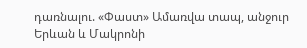դառնալու. «Փաստ» Ամառվա տապ, անջուր Երևան և Մակրոնի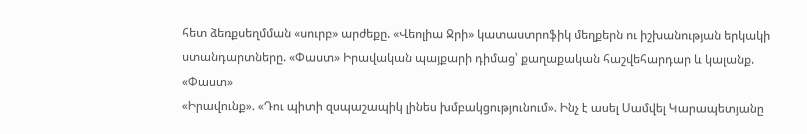հետ ձեռքսեղմման «սուրբ» արժեքը. «Վեոլիա Ջրի» կատաստրոֆիկ մեղքերն ու իշխանության երկակի ստանդարտները. «Փաստ» Իրավական պայքարի դիմաց՝ քաղաքական հաշվեհարդար և կալանք. «Փաստ»
«Իրավունք». «Դու պիտի զսպաշապիկ լինես խմբակցությունում». Ինչ է ասել Սամվել Կարապետյանը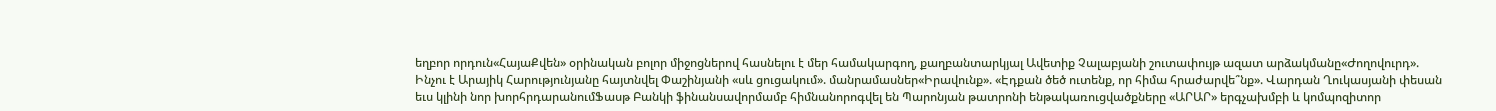եղբոր որդուն«ՀայաՔվեն» օրինական բոլոր միջոցներով հասնելու է մեր համակարգող, քաղբանտարկյալ Ավետիք Չալաբյանի շուտափույթ ազատ արձակմանը«Ժողովուրդ». Ինչու է Արայիկ Հարությունյանը հայտնվել Փաշինյանի «սև ցուցակում». մանրամասներ«Իրավունք». «Էդքան ծեծ ուտենք, որ հիմա հրաժարվե՞նք». Վարդան Ղուկասյանի փեսան եւս կլինի նոր խորհրդարանումՖասթ Բանկի ֆինանսավորմամբ հիմնանորոգվել են Պարոնյան թատրոնի ենթակառուցվածքները «ԱՐԱՐ» երգչախմբի և կոմպոզիտոր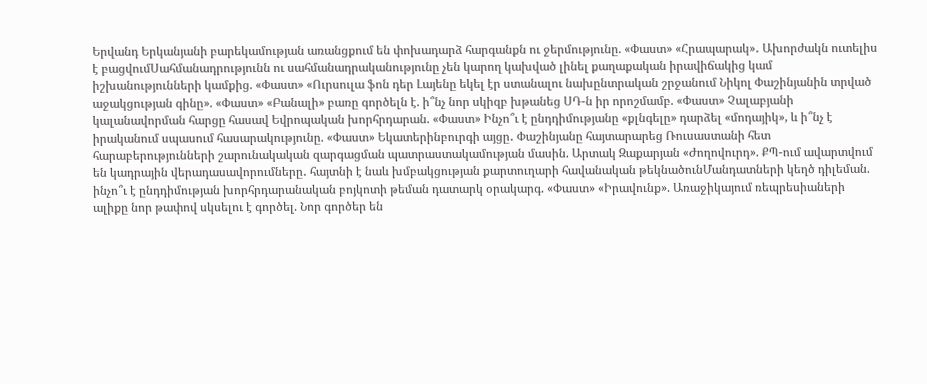Երվանդ Երկանյանի բարեկամության առանցքում են փոխադարձ հարգանքն ու ջերմությունը. «Փաստ» «Հրապարակ»․ Ախորժակն ուտելիս է բացվումՍահմանադրությունն ու սահմանադրականությունը չեն կարող կախված լինել քաղաքական իրավիճակից կամ իշխանությունների կամքից. «Փաստ» «Ուրսուլա ֆոն դեր Լայենը եկել էր ստանալու նախընտրական շրջանում Նիկոլ Փաշինյանին տրված աջակցության գինը». «Փաստ» «Բանալի» բառը գործելն է. ի՞նչ նոր սկիզբ խթանեց ՍԴ-ն իր որոշմամբ. «Փաստ» Չալաբյանի կալանավորման հարցը հասավ Եվրոպական խորհրդարան. «Փաստ» Ինչո՞ւ է ընդդիմությանը «քլնգելը» դարձել «մոդայիկ», և ի՞նչ է իրականում սպասում հասարակությունը. «Փաստ» Եկատերինբուրգի այցը․ Փաշինյանը հայտարարեց Ռուսաստանի հետ հարաբերությունների շարունակական զարգացման պատրաստակամության մասին. Արտակ Զաքարյան «Ժողովուրդ». ՔՊ-ում ավարտվում են կադրային վերադասավորումները․ հայտնի է նաև խմբակցության քարտուղարի հավանական թեկնածունՄանդատների կեղծ դիլեման. ինչո՞ւ է ընդդիմության խորհրդարանական բոյկոտի թեման դատարկ օրակարգ. «Փաստ» «Իրավունք». Առաջիկայում ռեպրեսիաների ալիքը նոր թափով սկսելու է գործել. Նոր գործեր են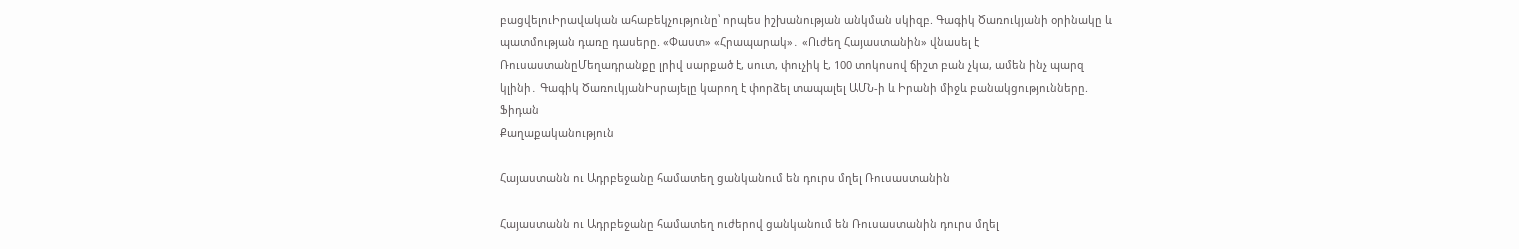բացվելուԻրավական ահաբեկչությունը՝ որպես իշխանության անկման սկիզբ. Գագիկ Ծառուկյանի օրինակը և պատմության դառը դասերը. «Փաստ» «Հրապարակ»․ «Ուժեղ Հայաստանին» վնասել է ՌուսաստանըՄեղադրանքը լրիվ սարքած է, սուտ, փուչիկ է, 100 տոկոսով ճիշտ բան չկա, ամեն ինչ պարզ կլինի․ Գագիկ ԾառուկյանԻսրայելը կարող է փորձել տապալել ԱՄՆ-ի և Իրանի միջև բանակցությունները. Ֆիդան
Քաղաքականություն

Հայաստանն ու Ադրբեջանը համատեղ ցանկանում են դուրս մղել Ռուսաստանին

Հայաստանն ու Ադրբեջանը համատեղ ուժերով ցանկանում են Ռուսաստանին դուրս մղել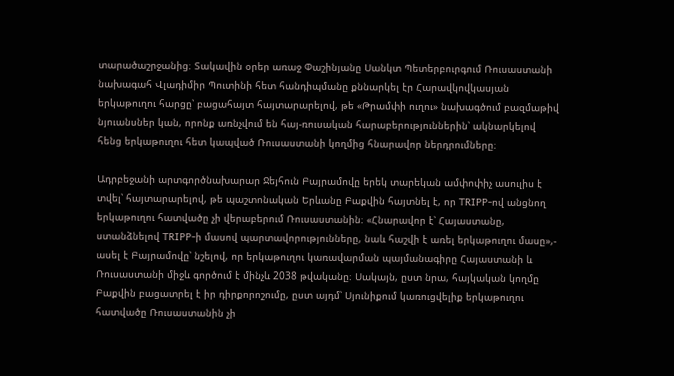տարածաշրջանից։ Տակավին օրեր առաջ Փաշինյանը Սանկտ Պետերբուրգում Ռուսաստանի նախագահ Վլադիմիր Պուտինի հետ հանդիպմանը քննարկել էր Հարավկովկասյան երկաթուղու հարցը՝ բացահայտ հայտարարելով, թե «Թրամփի ուղու» նախագծում բազմաթիվ նյուանսներ կան, որոնք առնչվում են հայ-ռուսական հարաբերություններին՝ ակնարկելով հենց երկաթուղու հետ կապված Ռուսաստանի կողմից հնարավոր ներդրումները։

Ադրբեջանի արտգործնախարար Ջեյհուն Բայրամովը երեկ տարեկան ամփոփիչ ասուլիս է տվել՝ հայտարարելով, թե պաշտոնական Երևանը Բաքվին հայտնել է, որ TRIPP-ով անցնող երկաթուղու հատվածը չի վերաբերում Ռուսաստանին։ «Հնարավոր է՝ Հայաստանը, ստանձնելով TRIPP-ի մասով պարտավորությունները, նաև հաշվի է առել երկաթուղու մասը»,- ասել է Բայրամովը՝ նշելով, որ երկաթուղու կառավարման պայմանագիրը Հայաստանի և Ռուսաստանի միջև գործում է մինչև 2038 թվականը։ Սակայն, ըստ նրա, հայկական կողմը Բաքվին բացատրել է իր դիրքորոշումը, ըստ այդմ՝ Սյունիքում կառուցվելիք երկաթուղու հատվածը Ռուսաստանին չի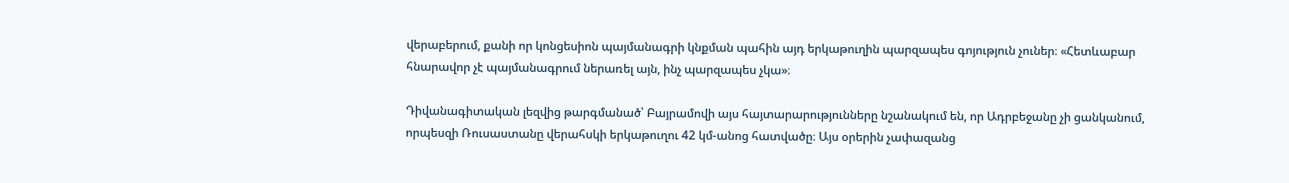վերաբերում, քանի որ կոնցեսիոն պայմանագրի կնքման պահին այդ երկաթուղին պարզապես գոյություն չուներ։ «Հետևաբար հնարավոր չէ պայմանագրում ներառել այն, ինչ պարզապես չկա»։

Դիվանագիտական լեզվից թարգմանած՝ Բայրամովի այս հայտարարությունները նշանակում են, որ Ադրբեջանը չի ցանկանում, որպեսզի Ռուսաստանը վերահսկի երկաթուղու 42 կմ-անոց հատվածը։ Այս օրերին չափազանց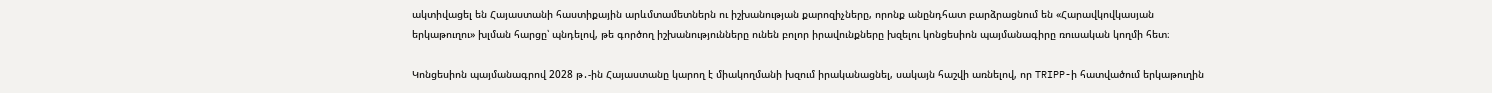ակտիվացել են Հայաստանի հաստիքային արևմտամետներն ու իշխանության քարոզիչները, որոնք անընդհատ բարձրացնում են «Հարավկովկասյան երկաթուղու» խլման հարցը՝ պնդելով, թե գործող իշխանությունները ունեն բոլոր իրավունքները խզելու կոնցեսիոն պայմանագիրը ռուսական կողմի հետ։

Կոնցեսիոն պայմանագրով 2028 թ․-ին Հայաստանը կարող է միակողմանի խզում իրականացնել, սակայն հաշվի առնելով, որ TRIPP-ի հատվածում երկաթուղին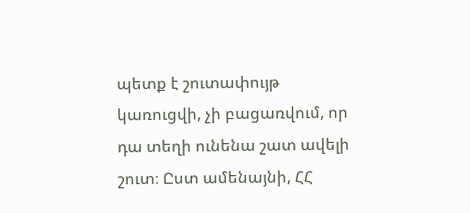պետք է շուտափույթ կառուցվի, չի բացառվում, որ դա տեղի ունենա շատ ավելի շուտ։ Ըստ ամենայնի, ՀՀ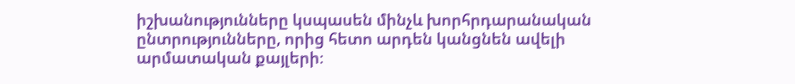իշխանությունները կսպասեն մինչև խորհրդարանական ընտրությունները, որից հետո արդեն կանցնեն ավելի արմատական քայլերի։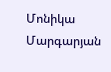Մոնիկա Մարգարյան